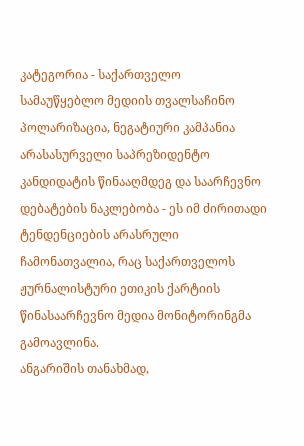კატეგორია - საქართველო
სამაუწყებლო მედიის თვალსაჩინო პოლარიზაცია, ნეგატიური კამპანია
არასასურველი საპრეზიდენტო კანდიდატის წინააღმდეგ და საარჩევნო
დებატების ნაკლებობა - ეს იმ ძირითადი ტენდენციების არასრული
ჩამონათვალია, რაც საქართველოს ჟურნალისტური ეთიკის ქარტიის
წინასაარჩევნო მედია მონიტორინგმა გამოავლინა.
ანგარიშის თანახმად,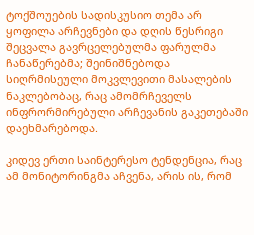ტოქშოუების სადისკუსიო თემა არ ყოფილა არჩევნები და დღის წესრიგი შეცვალა გავრცელებულმა ფარულმა ჩანაწერებმა; შეინიშნებოდა სიღრმისეული მოკვლევითი მასალების ნაკლებობაც, რაც ამომრჩეველს ინფრორმირებული არჩევანის გაკეთებაში დაეხმარებოდა.

კიდევ ერთი საინტერესო ტენდენცია, რაც ამ მონიტორინგმა აჩვენა, არის ის, რომ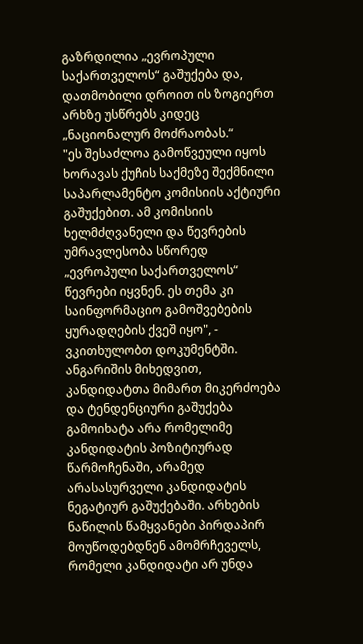გაზრდილია „ევროპული საქართველოს“ გაშუქება და, დათმობილი დროით ის ზოგიერთ არხზე უსწრებს კიდეც „ნაციონალურ მოძრაობას.“
"ეს შესაძლოა გამოწვეული იყოს ხორავას ქუჩის საქმეზე შექმნილი საპარლამენტო კომისიის აქტიური გაშუქებით. ამ კომისიის ხელმძღვანელი და წევრების უმრავლესობა სწორედ „ევროპული საქართველოს“ წევრები იყვნენ. ეს თემა კი საინფორმაციო გამოშვებების ყურადღების ქვეშ იყო", - ვკითხულობთ დოკუმენტში.
ანგარიშის მიხედვით, კანდიდატთა მიმართ მიკერძოება და ტენდენციური გაშუქება გამოიხატა არა რომელიმე კანდიდატის პოზიტიურად წარმოჩენაში, არამედ არასასურველი კანდიდატის ნეგატიურ გაშუქებაში. არხების ნაწილის წამყვანები პირდაპირ მოუწოდებდნენ ამომრჩეველს, რომელი კანდიდატი არ უნდა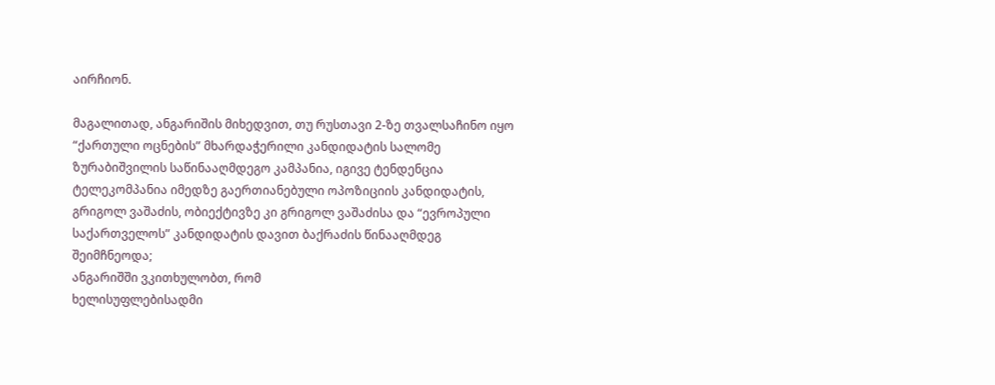აირჩიონ.

მაგალითად, ანგარიშის მიხედვით, თუ რუსთავი 2-ზე თვალსაჩინო იყო “ქართული ოცნების” მხარდაჭერილი კანდიდატის სალომე ზურაბიშვილის საწინააღმდეგო კამპანია, იგივე ტენდენცია ტელეკომპანია იმედზე გაერთიანებული ოპოზიციის კანდიდატის, გრიგოლ ვაშაძის, ობიექტივზე კი გრიგოლ ვაშაძისა და “ევროპული საქართველოს” კანდიდატის დავით ბაქრაძის წინააღმდეგ შეიმჩნეოდა;
ანგარიშში ვკითხულობთ, რომ
ხელისუფლებისადმი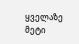ყველაზე მეტი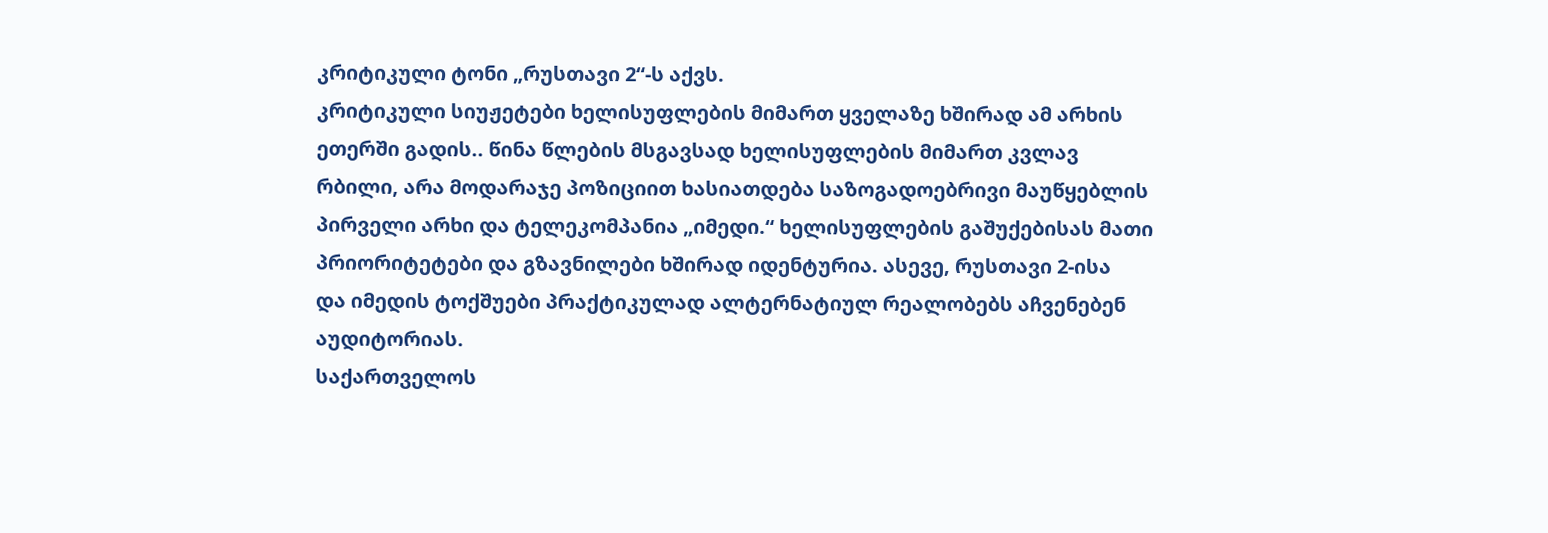კრიტიკული ტონი „რუსთავი 2“-ს აქვს.
კრიტიკული სიუჟეტები ხელისუფლების მიმართ ყველაზე ხშირად ამ არხის
ეთერში გადის.. წინა წლების მსგავსად ხელისუფლების მიმართ კვლავ
რბილი, არა მოდარაჯე პოზიციით ხასიათდება საზოგადოებრივი მაუწყებლის
პირველი არხი და ტელეკომპანია „იმედი.“ ხელისუფლების გაშუქებისას მათი
პრიორიტეტები და გზავნილები ხშირად იდენტურია. ასევე, რუსთავი 2-ისა
და იმედის ტოქშუები პრაქტიკულად ალტერნატიულ რეალობებს აჩვენებენ
აუდიტორიას.
საქართველოს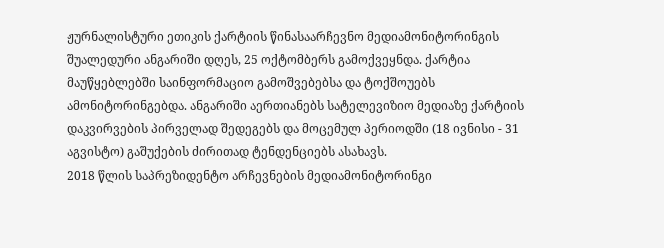ჟურნალისტური ეთიკის ქარტიის წინასაარჩევნო მედიამონიტორინგის შუალედური ანგარიში დღეს, 25 ოქტომბერს გამოქვეყნდა. ქარტია მაუწყებლებში საინფორმაციო გამოშვებებსა და ტოქშოუებს ამონიტორინგებდა. ანგარიში აერთიანებს სატელევიზიო მედიაზე ქარტიის დაკვირვების პირველად შედეგებს და მოცემულ პერიოდში (18 ივნისი - 31 აგვისტო) გაშუქების ძირითად ტენდენციებს ასახავს.
2018 წლის საპრეზიდენტო არჩევნების მედიამონიტორინგი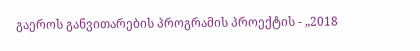გაეროს განვითარების პროგრამის პროექტის - „2018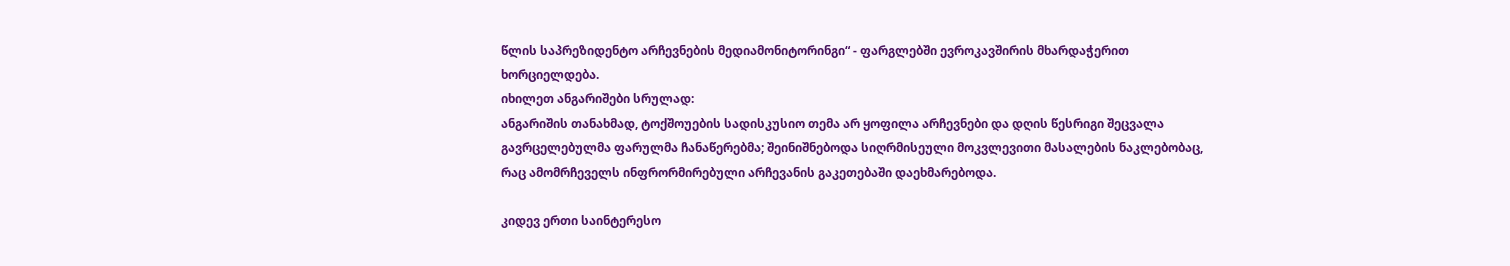წლის საპრეზიდენტო არჩევნების მედიამონიტორინგი“ - ფარგლებში ევროკავშირის მხარდაჭერით ხორციელდება.
იხილეთ ანგარიშები სრულად:
ანგარიშის თანახმად, ტოქშოუების სადისკუსიო თემა არ ყოფილა არჩევნები და დღის წესრიგი შეცვალა გავრცელებულმა ფარულმა ჩანაწერებმა; შეინიშნებოდა სიღრმისეული მოკვლევითი მასალების ნაკლებობაც, რაც ამომრჩეველს ინფრორმირებული არჩევანის გაკეთებაში დაეხმარებოდა.

კიდევ ერთი საინტერესო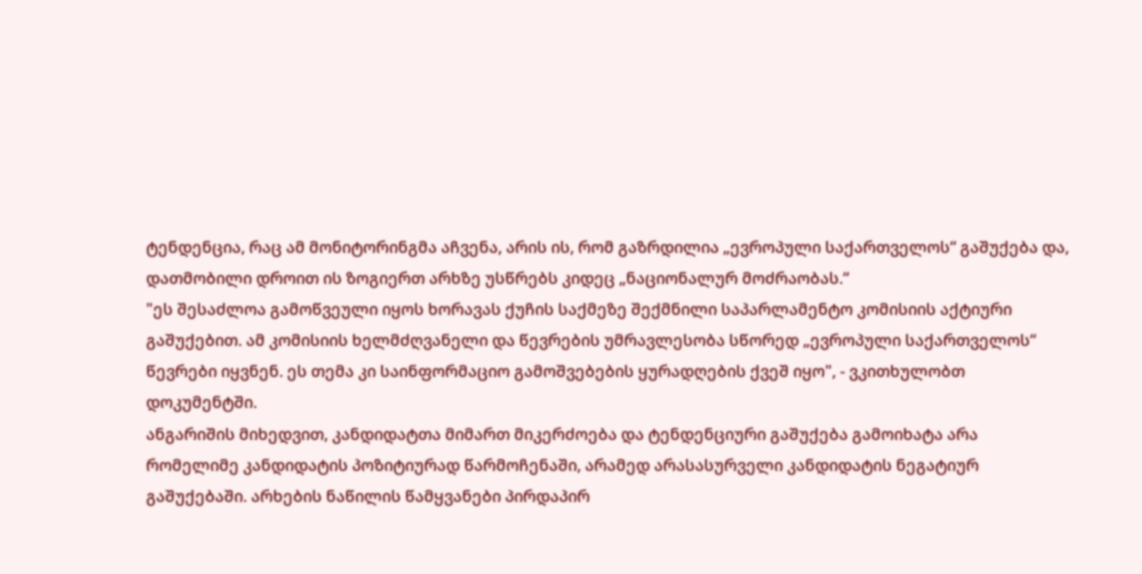ტენდენცია, რაც ამ მონიტორინგმა აჩვენა, არის ის, რომ გაზრდილია „ევროპული საქართველოს“ გაშუქება და, დათმობილი დროით ის ზოგიერთ არხზე უსწრებს კიდეც „ნაციონალურ მოძრაობას.“
"ეს შესაძლოა გამოწვეული იყოს ხორავას ქუჩის საქმეზე შექმნილი საპარლამენტო კომისიის აქტიური გაშუქებით. ამ კომისიის ხელმძღვანელი და წევრების უმრავლესობა სწორედ „ევროპული საქართველოს“ წევრები იყვნენ. ეს თემა კი საინფორმაციო გამოშვებების ყურადღების ქვეშ იყო", - ვკითხულობთ დოკუმენტში.
ანგარიშის მიხედვით, კანდიდატთა მიმართ მიკერძოება და ტენდენციური გაშუქება გამოიხატა არა რომელიმე კანდიდატის პოზიტიურად წარმოჩენაში, არამედ არასასურველი კანდიდატის ნეგატიურ გაშუქებაში. არხების ნაწილის წამყვანები პირდაპირ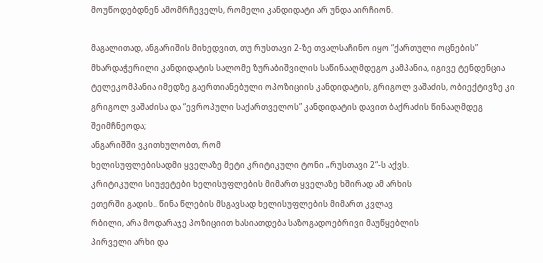მოუწოდებდნენ ამომრჩეველს, რომელი კანდიდატი არ უნდა აირჩიონ.

მაგალითად, ანგარიშის მიხედვით, თუ რუსთავი 2-ზე თვალსაჩინო იყო “ქართული ოცნების” მხარდაჭერილი კანდიდატის სალომე ზურაბიშვილის საწინააღმდეგო კამპანია, იგივე ტენდენცია ტელეკომპანია იმედზე გაერთიანებული ოპოზიციის კანდიდატის, გრიგოლ ვაშაძის, ობიექტივზე კი გრიგოლ ვაშაძისა და “ევროპული საქართველოს” კანდიდატის დავით ბაქრაძის წინააღმდეგ შეიმჩნეოდა;
ანგარიშში ვკითხულობთ, რომ
ხელისუფლებისადმი ყველაზე მეტი კრიტიკული ტონი „რუსთავი 2“-ს აქვს.
კრიტიკული სიუჟეტები ხელისუფლების მიმართ ყველაზე ხშირად ამ არხის
ეთერში გადის.. წინა წლების მსგავსად ხელისუფლების მიმართ კვლავ
რბილი, არა მოდარაჯე პოზიციით ხასიათდება საზოგადოებრივი მაუწყებლის
პირველი არხი და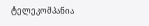ტელეკომპანია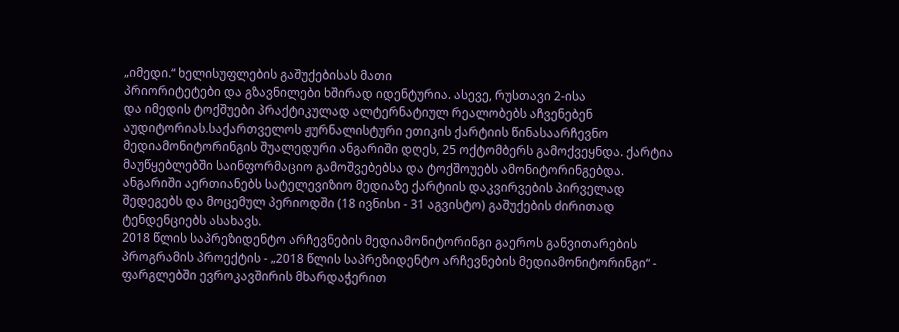„იმედი.“ ხელისუფლების გაშუქებისას მათი
პრიორიტეტები და გზავნილები ხშირად იდენტურია. ასევე, რუსთავი 2-ისა
და იმედის ტოქშუები პრაქტიკულად ალტერნატიულ რეალობებს აჩვენებენ
აუდიტორიას.საქართველოს ჟურნალისტური ეთიკის ქარტიის წინასაარჩევნო მედიამონიტორინგის შუალედური ანგარიში დღეს, 25 ოქტომბერს გამოქვეყნდა. ქარტია მაუწყებლებში საინფორმაციო გამოშვებებსა და ტოქშოუებს ამონიტორინგებდა. ანგარიში აერთიანებს სატელევიზიო მედიაზე ქარტიის დაკვირვების პირველად შედეგებს და მოცემულ პერიოდში (18 ივნისი - 31 აგვისტო) გაშუქების ძირითად ტენდენციებს ასახავს.
2018 წლის საპრეზიდენტო არჩევნების მედიამონიტორინგი გაეროს განვითარების პროგრამის პროექტის - „2018 წლის საპრეზიდენტო არჩევნების მედიამონიტორინგი“ - ფარგლებში ევროკავშირის მხარდაჭერით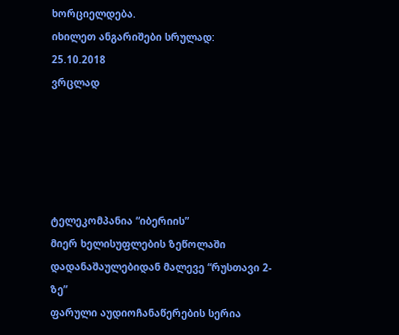ხორციელდება.
იხილეთ ანგარიშები სრულად:
25.10.2018
ვრცლად





ტელეკომპანია “იბერიის”
მიერ ხელისუფლების ზეწოლაში დადანაშაულებიდან მალევე “რუსთავი 2-ზე”
ფარული აუდიოჩანაწერების სერია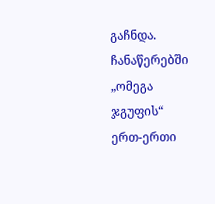გაჩნდა. ჩანაწერებში „ომეგა ჯგუფის“
ერთ-ერთი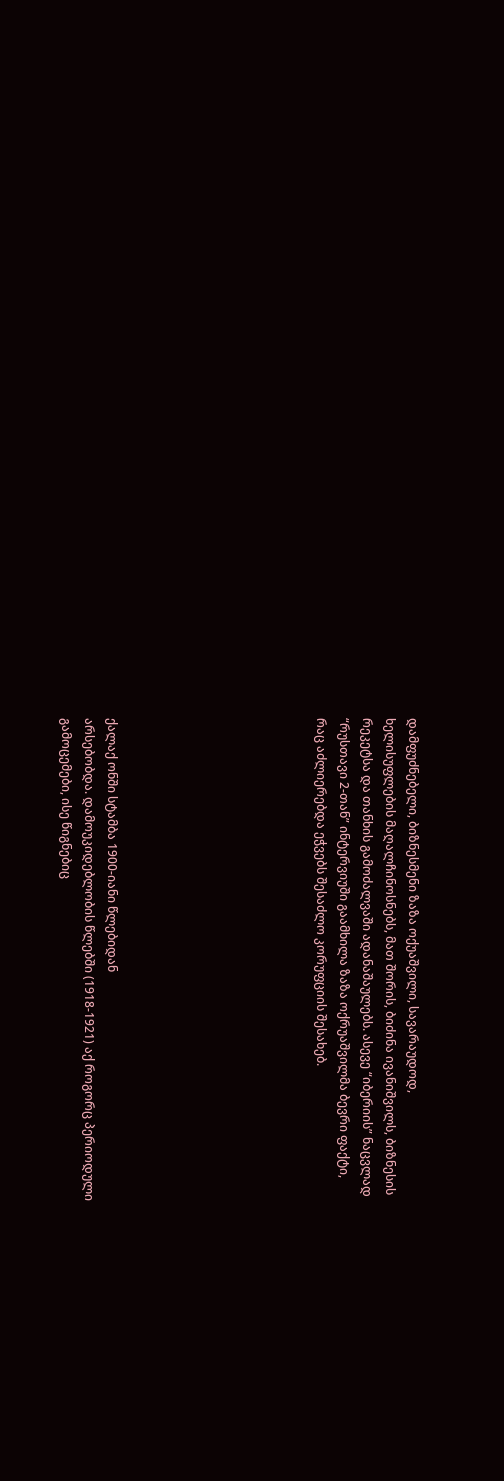დამფუძნებელი, ბიზნესმენი ზაზა ოქუაშვილი, სავარაუდოდ,
ხელისუფლების მაღალჩინოსნებს, მათ შორის, ბიძინა ივანიშვილს, ბიზნესის
რეკეტსა და თანხის გამოძალვაში ადანაშაულებს. ასევე “იბერიის” ნაცვლად
“რუსთავი 2-თან” ინტერვიუში გაამხილა ზაზა ოქრუაშვილმა ბევრი ფაქტი,
რაც აძლიერებდა ეჭვებს შესაძლო კორუფციის შესახებ.








ქალაქ ონში სტამბა 1900-იანი წლებიდან
არსებობდა. დამოუკიდებლობის წლებში (1918-1921) აქ როგორც პერიოდული
გამოცემები, ისე წიგნებიც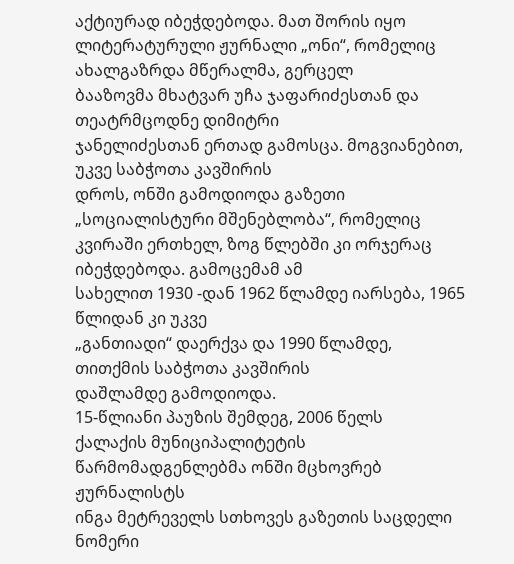აქტიურად იბეჭდებოდა. მათ შორის იყო
ლიტერატურული ჟურნალი „ონი“, რომელიც ახალგაზრდა მწერალმა, გერცელ
ბააზოვმა მხატვარ უჩა ჯაფარიძესთან და თეატრმცოდნე დიმიტრი
ჯანელიძესთან ერთად გამოსცა. მოგვიანებით, უკვე საბჭოთა კავშირის
დროს, ონში გამოდიოდა გაზეთი „სოციალისტური მშენებლობა“, რომელიც
კვირაში ერთხელ, ზოგ წლებში კი ორჯერაც იბეჭდებოდა. გამოცემამ ამ
სახელით 1930 -დან 1962 წლამდე იარსება, 1965 წლიდან კი უკვე
„განთიადი“ დაერქვა და 1990 წლამდე, თითქმის საბჭოთა კავშირის
დაშლამდე გამოდიოდა.
15-წლიანი პაუზის შემდეგ, 2006 წელს
ქალაქის მუნიციპალიტეტის წარმომადგენლებმა ონში მცხოვრებ ჟურნალისტს
ინგა მეტრეველს სთხოვეს გაზეთის საცდელი ნომერი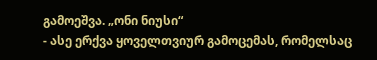გამოეშვა. „ონი ნიუსი“
- ასე ერქვა ყოველთვიურ გამოცემას, რომელსაც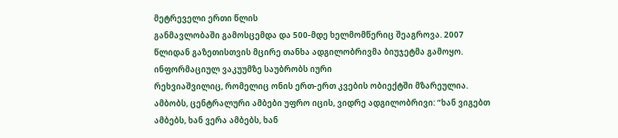მეტრეველი ერთი წლის
განმავლობაში გამოსცემდა და 500-მდე ხელმომწერიც შეაგროვა. 2007
წლიდან გაზეთისთვის მცირე თანხა ადგილობრივმა ბიუჯეტმა გამოყო.
ინფორმაციულ ვაკუუმზე საუბრობს იური
რეხვიაშვილიც, რომელიც ონის ერთ-ერთ კვების ობიექტში მზარეულია.
ამბობს, ცენტრალური ამბები უფრო იცის, ვიდრე ადგილობრივი: “ხან ვიგებთ
ამბებს, ხან ვერა ამბებს, ხან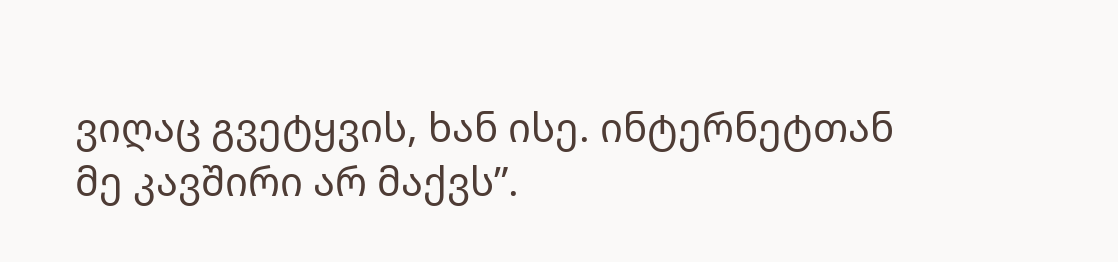ვიღაც გვეტყვის, ხან ისე. ინტერნეტთან
მე კავშირი არ მაქვს”.